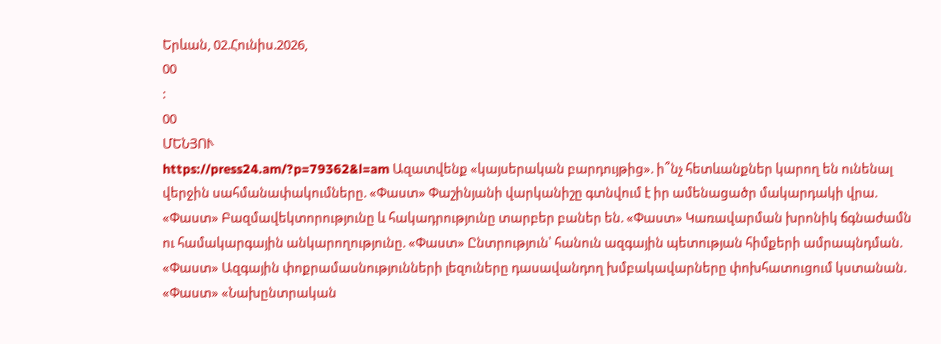Երևան, 02.Հունիս.2026,
00
:
00
ՄԵՆՅՈՒ
https://press24.am/?p=79362&l=am Ազատվենք «կայսերական բարդույթից». ի՞նչ հետևանքներ կարող են ունենալ վերջին սահմանափակումները. «Փաստ» Փաշինյանի վարկանիշը գտնվում է իր ամենացածր մակարդակի վրա. «Փաստ» Բազմավեկտորությունը և հակադրությունը տարբեր բաներ են. «Փաստ» Կառավարման խրոնիկ ճգնաժամն ու համակարգային անկարողությունը. «Փաստ» Ընտրություն՝ հանուն ազգային պետության հիմքերի ամրապնդման. «Փաստ» Ազգային փոքրամասնությունների լեզուները դասավանդող խմբակավարները փոխհատուցում կստանան. «Փաստ» «Նախընտրական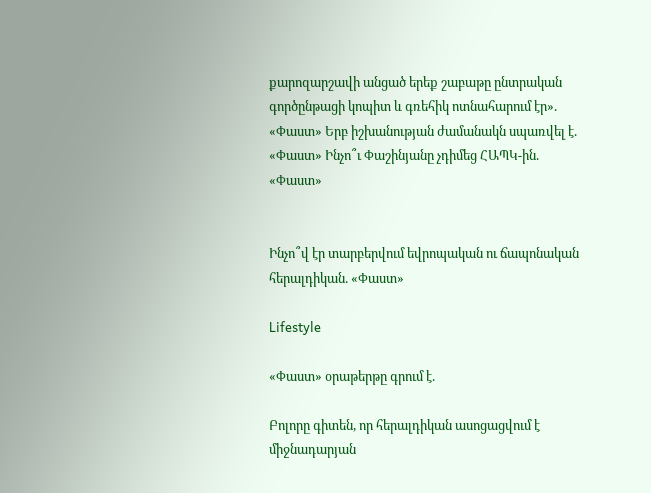քարոզարշավի անցած երեք շաբաթը ընտրական գործընթացի կոպիտ և գռեհիկ ոտնահարում էր». «Փաստ» Երբ իշխանության ժամանակն սպառվել է. «Փաստ» Ինչո՞ւ Փաշինյանը չդիմեց ՀԱՊԿ-ին. «Փաստ»


Ինչո՞վ էր տարբերվում եվրոպական ու ճապոնական հերալդիկան. «Փաստ»

Lifestyle

«Փաստ» օրաթերթը գրում է.

Բոլորը գիտեն, որ հերալդիկան ասոցացվում է միջնադարյան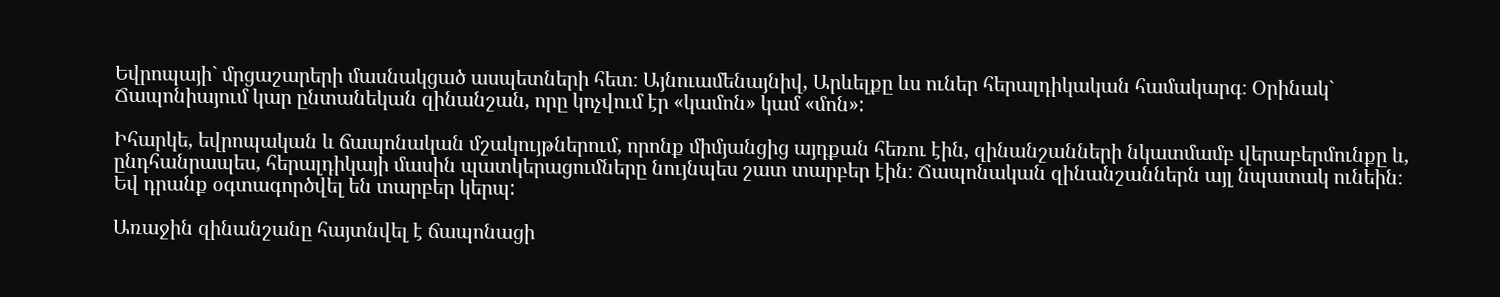Եվրոպայի` մրցաշարերի մասնակցած ասպետների հետ։ Այնուամենայնիվ, Արևելքը ևս ուներ հերալդիկական համակարգ։ Օրինակ` Ճապոնիայում կար ընտանեկան զինանշան, որը կոչվում էր «կամոն» կամ «մոն»:

Իհարկե, եվրոպական և ճապոնական մշակույթներում, որոնք միմյանցից այդքան հեռու էին, զինանշանների նկատմամբ վերաբերմունքը և, ընդհանրապես, հերալդիկայի մասին պատկերացումները նույնպես շատ տարբեր էին։ Ճապոնական զինանշաններն այլ նպատակ ունեին։ Եվ դրանք օգտագործվել են տարբեր կերպ:

Առաջին զինանշանը հայտնվել է ճապոնացի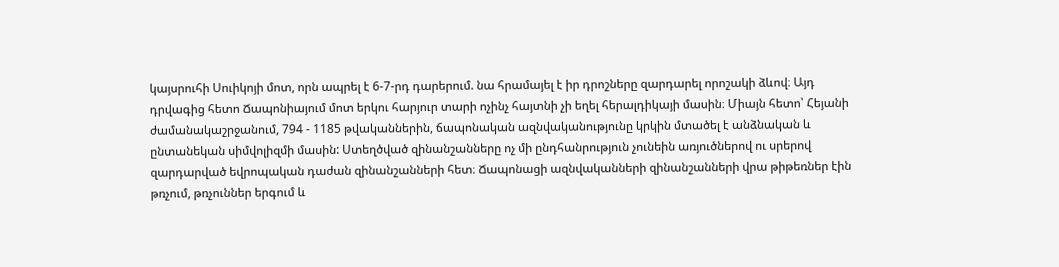կայսրուհի Սուիկոյի մոտ, որն ապրել է 6-7-րդ դարերում. նա հրամայել է իր դրոշները զարդարել որոշակի ձևով։ Այդ դրվագից հետո Ճապոնիայում մոտ երկու հարյուր տարի ոչինչ հայտնի չի եղել հերալդիկայի մասին։ Միայն հետո՝ Հեյանի ժամանակաշրջանում, 794 - 1185 թվականներին, ճապոնական ազնվականությունը կրկին մտածել է անձնական և ընտանեկան սիմվոլիզմի մասին: Ստեղծված զինանշանները ոչ մի ընդհանրություն չունեին առյուծներով ու սրերով զարդարված եվրոպական դաժան զինանշանների հետ։ Ճապոնացի ազնվականների զինանշանների վրա թիթեռներ էին թռչում, թռչուններ երգում և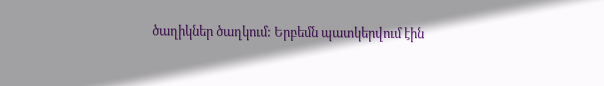ծաղիկներ ծաղկում: Երբեմն պատկերվում էին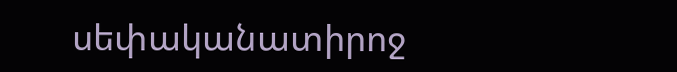սեփականատիրոջ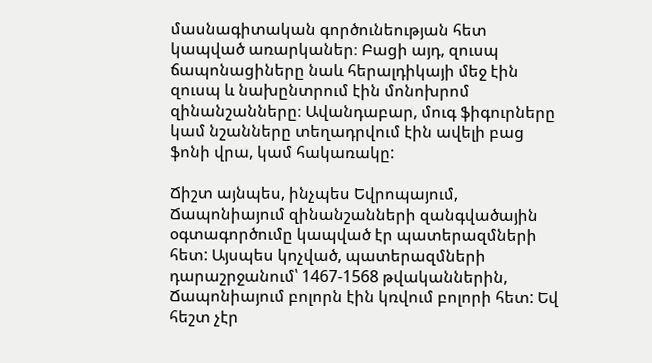մասնագիտական գործունեության հետ կապված առարկաներ։ Բացի այդ, զուսպ ճապոնացիները նաև հերալդիկայի մեջ էին զուսպ և նախընտրում էին մոնոխրոմ զինանշանները։ Ավանդաբար, մուգ ֆիգուրները կամ նշանները տեղադրվում էին ավելի բաց ֆոնի վրա, կամ հակառակը:

Ճիշտ այնպես, ինչպես Եվրոպայում, Ճապոնիայում զինանշանների զանգվածային օգտագործումը կապված էր պատերազմների հետ: Այսպես կոչված, պատերազմների դարաշրջանում՝ 1467-1568 թվականներին, Ճապոնիայում բոլորն էին կռվում բոլորի հետ: Եվ հեշտ չէր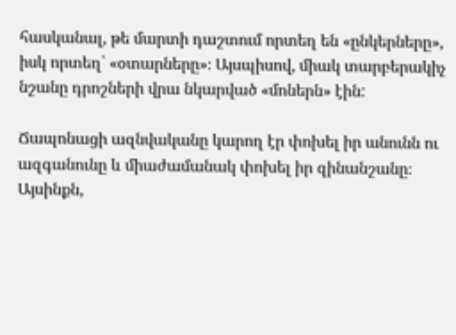հասկանալ, թե մարտի դաշտում որտեղ են «ընկերները», իսկ որտեղ՝ «օտարները»։ Այսպիսով, միակ տարբերակիչ նշանը դրոշների վրա նկարված «մոներն» էին:

Ճապոնացի ազնվականը կարող էր փոխել իր անունն ու ազգանունը և միաժամանակ փոխել իր զինանշանը։ Այսինքն,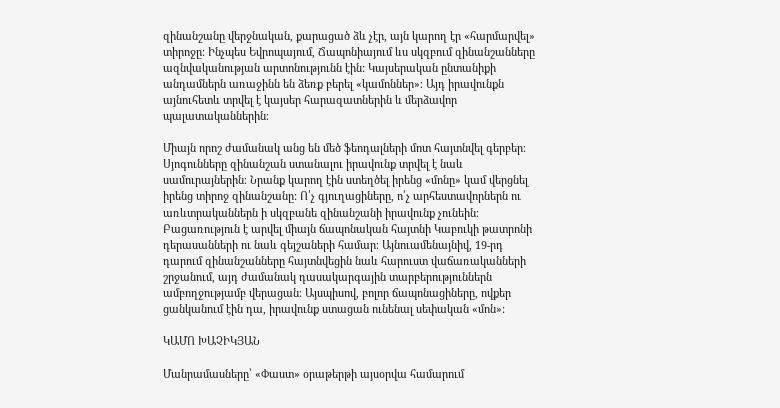զինանշանը վերջնական, քարացած ձև չէր, այն կարող էր «հարմարվել» տիրոջը։ Ինչպես Եվրոպայում, Ճապոնիայում ևս սկզբում զինանշանները ազնվականության արտոնությունն էին: Կայսերական ընտանիքի անդամներն առաջինն են ձեռք բերել «կամոններ»։ Այդ իրավունքն այնուհետև տրվել է կայսեր հարազատներին և մերձավոր պալատականներին։

Միայն որոշ ժամանակ անց են մեծ ֆեոդալների մոտ հայտնվել գերբեր։ Սյոգունները զինանշան ստանալու իրավունք տրվել է նաև սամուրայներին։ Նրանք կարող էին ստեղծել իրենց «մոնը» կամ վերցնել իրենց տիրոջ զինանշանը: Ո՛չ գյուղացիները, ո՛չ արհեստավորներն ու առևտրականներն ի սկզբանե զինանշանի իրավունք չունեին։ Բացառություն է արվել միայն ճապոնական հայտնի Կաբուկի թատրոնի դերասանների ու նաև գեյշաների համար։ Այնուամենայնիվ, 19-րդ դարում զինանշանները հայտնվեցին նաև հարուստ վաճառականների շրջանում, այդ ժամանակ դասակարգային տարբերություններն ամբողջությամբ վերացան։ Այսպիսով, բոլոր ճապոնացիները, ովքեր ցանկանում էին դա, իրավունք ստացան ունենալ սեփական «մոն»:

ԿԱՄՈ ԽԱՉԻԿՅԱՆ

Մանրամասները՝ «Փաստ» օրաթերթի այսօրվա համարում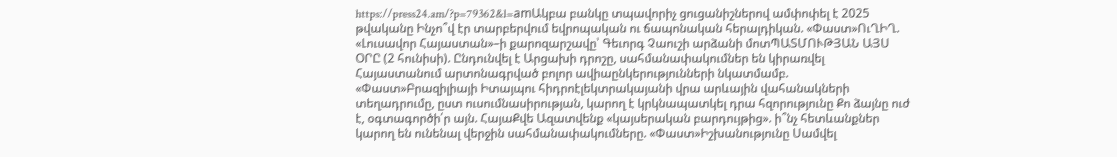https://press24.am/?p=79362&l=amԱկբա բանկը տպավորիչ ցուցանիշներով ամփոփել է 2025 թվականը Ինչո՞վ էր տարբերվում եվրոպական ու ճապոնական հերալդիկան. «Փաստ»ՈւՂԻՂ. «Լուսավոր Հայաստան»–ի քարոզարշավը՝ Գեւորգ Չաուշի արձանի մոտՊԱՏՄՈՒԹՅԱՆ ԱՅՍ ՕՐԸ (2 հունիսի). Ընդունվել է Արցախի դրոշը, սահմանափակումներ են կիրառվել Հայաստանում արտոնագրված բոլոր ավիաընկերությունների նկատմամբ. «Փաստ»Բրազիլիայի Իտայպու հիդրոէլեկտրակայանի վրա արևային վահանակների տեղադրումը, ըստ ուսումնասիրության, կարող է կրկնապատկել դրա հզորությունը Քո ձայնը ուժ է, օգտագործի՛ր այն. ՀայաՔվե Ազատվենք «կայսերական բարդույթից». ի՞նչ հետևանքներ կարող են ունենալ վերջին սահմանափակումները. «Փաստ»Իշխանությունը Սամվել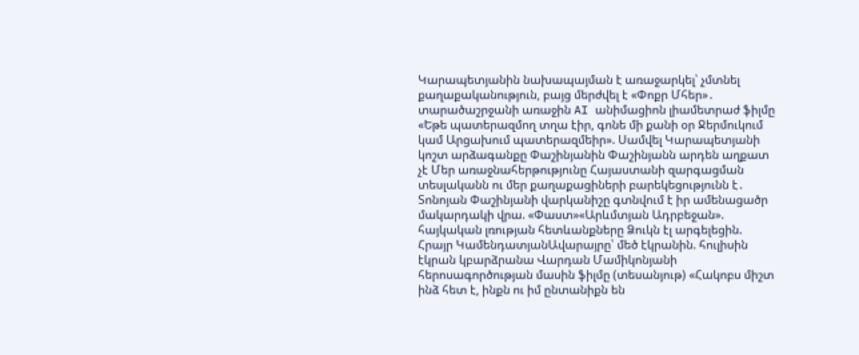Կարապետյանին նախապայման է առաջարկել՝ չմտնել քաղաքականություն, բայց մերժվել է «Փոքր Մհեր»․ տարածաշրջանի առաջին AI անիմացիոն լիամետրաժ ֆիլմը «Եթե պատերազմող տղա էիր, գոնե մի քանի օր Ջերմուկում կամ Արցախում պատերազմեիր». Սամվել Կարապետյանի կոշտ արձագանքը Փաշինյանին Փաշինյանն արդեն աղքատ չէ Մեր առաջնահերթությունը Հայաստանի զարգացման տեսլականն ու մեր քաղաքացիների բարեկեցությունն է․ Տոնոյան Փաշինյանի վարկանիշը գտնվում է իր ամենացածր մակարդակի վրա. «Փաստ»«Արևմտյան Ադրբեջան». հայկական լռության հետևանքները Ձուկն էլ արգելեցին. Հրայր ԿամենդատյանԱվարայրը՝ մեծ էկրանին. հուլիսին էկրան կբարձրանա Վարդան Մամիկոնյանի հերոսագործության մասին ֆիլմը (տեսանյութ) «Հակոբս միշտ ինձ հետ է, ինքն ու իմ ընտանիքն են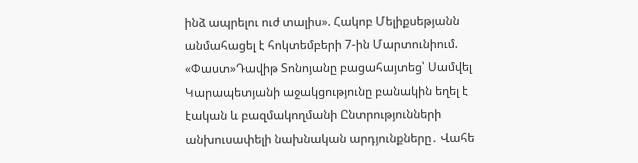ինձ ապրելու ուժ տալիս». Հակոբ Մելիքսեթյանն անմահացել է հոկտեմբերի 7-ին Մարտունիում. «Փաստ»Դավիթ Տոնոյանը բացահայտեց՝ Սամվել Կարապետյանի աջակցությունը բանակին եղել է էական և բազմակողմանի Ընտրությունների անխուսափելի նախնական արդյունքները․ Վահե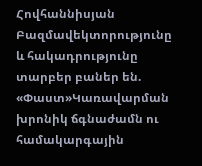Հովհաննիսյան Բազմավեկտորությունը և հակադրությունը տարբեր բաներ են. «Փաստ»Կառավարման խրոնիկ ճգնաժամն ու համակարգային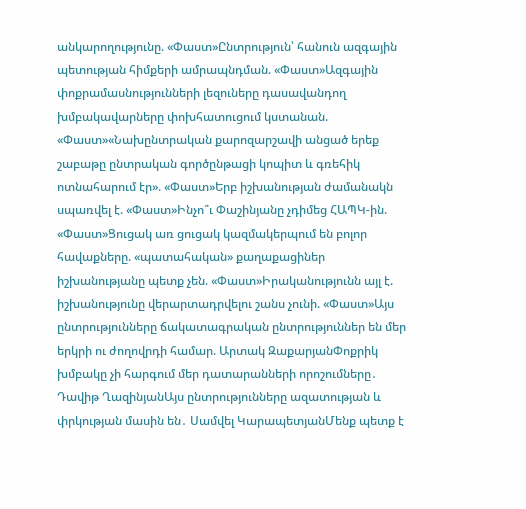անկարողությունը. «Փաստ»Ընտրություն՝ հանուն ազգային պետության հիմքերի ամրապնդման. «Փաստ»Ազգային փոքրամասնությունների լեզուները դասավանդող խմբակավարները փոխհատուցում կստանան. «Փաստ»«Նախընտրական քարոզարշավի անցած երեք շաբաթը ընտրական գործընթացի կոպիտ և գռեհիկ ոտնահարում էր». «Փաստ»Երբ իշխանության ժամանակն սպառվել է. «Փաստ»Ինչո՞ւ Փաշինյանը չդիմեց ՀԱՊԿ-ին. «Փաստ»Ցուցակ առ ցուցակ կազմակերպում են բոլոր հավաքները. «պատահական» քաղաքացիներ իշխանությանը պետք չեն. «Փաստ»Իրականությունն այլ է. իշխանությունը վերարտադրվելու շանս չունի. «Փաստ»Այս ընտրությունները ճակատագրական ընտրություններ են մեր երկրի ու ժողովրդի համար. Արտակ ԶաքարյանՓոքրիկ խմբակը չի հարգում մեր դատարանների որոշումները․ Դավիթ ՂազինյանԱյս ընտրությունները ազատության և փրկության մասին են․ Սամվել ԿարապետյանՄենք պետք է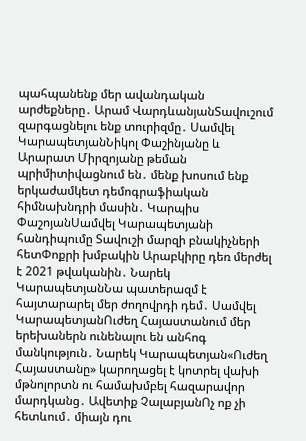պահպանենք մեր ավանդական արժեքները․ Արամ ՎարդևանյանՏավուշում զարգացնելու ենք տուրիզմը․ Սամվել ԿարապետյանՆիկոլ Փաշինյանը և Արարատ Միրզոյանը թեման պրիմիտիվացնում են․ մենք խոսում ենք երկաժամկետ դեմոգրաֆիական հիմնախնդրի մասին․ Կարպիս ՓաշոյանՍամվել Կարապետյանի հանդիպումը Տավուշի մարզի բնակիչների հետՓոքրի խմբակին Արաբկիրը դեռ մերժել է 2021 թվականին․ Նարեկ ԿարապետյանՆա պատերազմ է հայտարարել մեր ժողովրդի դեմ․ Սամվել ԿարապետյանՈւժեղ Հայաստանում մեր երեխաներն ունենալու են անհոգ մանկություն․ Նարեկ Կարապետյան«Ուժեղ Հայաստանը» կարողացել է կոտրել վախի մթնոլորտն ու համախմբել հազարավոր մարդկանց․ Ավետիք ՉալաբյանՈչ ոք չի հետևում․ միայն դու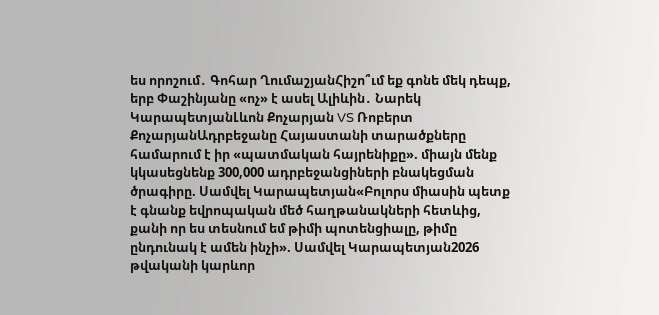ես որոշում․ Գոհար ՂումաշյանՀիշո՞ւմ եք գոնե մեկ դեպք, երբ Փաշինյանը «ոչ» է ասել Ալիևին․ Նարեկ ԿարապետյանԼևոն Քոչարյան VS Ռոբերտ ՔոչարյանԱդրբեջանը Հայաստանի տարածքները համարում է իր «պատմական հայրենիքը». միայն մենք կկասեցնենք 300,000 ադրբեջանցիների բնակեցման ծրագիրը. Սամվել Կարապետյան«Բոլորս միասին պետք է գնանք եվրոպական մեծ հաղթանակների հետևից, քանի որ ես տեսնում եմ թիմի պոտենցիալը, թիմը ընդունակ է ամեն ինչի». Սամվել Կարապետյան2026 թվականի կարևոր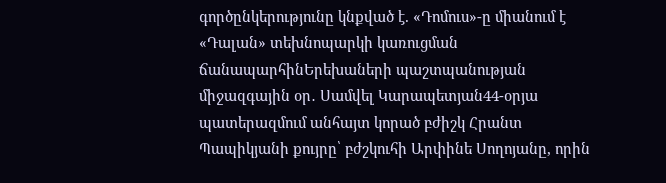գործընկերությունը կնքված է. «Դոմուս»-ը միանում է «Դալան» տեխնոպարկի կառուցման ճանապարհինԵրեխաների պաշտպանության միջազգային օր․ Սամվել Կարապետյան44-օրյա պատերազմում անհայտ կորած բժիշկ Հրանտ Պապիկյանի քույրը՝ բժշկուհի Արփինե Սողոյանը, որին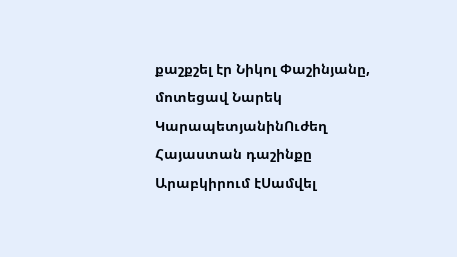քաշքշել էր Նիկոլ Փաշինյանը, մոտեցավ Նարեկ ԿարապետյանինՈւժեղ Հայաստան դաշինքը Արաբկիրում էՍամվել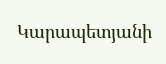Կարապետյանի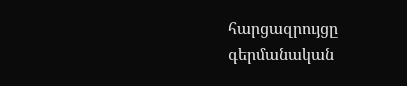հարցազրույցը գերմանական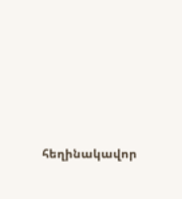հեղինակավոր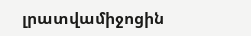լրատվամիջոցին